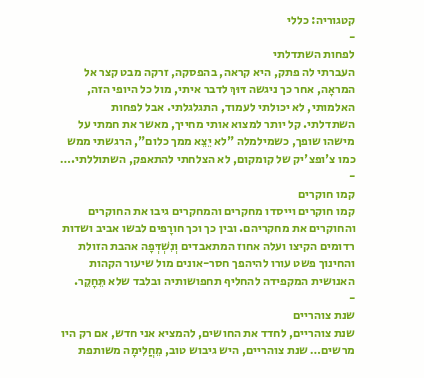קטגוריה: כללי
-
לפחות השתדלתי
העברתי לה פתק, היא קראה, בהפסקה, זרקה מבט קצר אל המראָה, אחר כך ניגשה דּוּךְ לדבר איתי, מול כל היופי הזה, האלמותי, לא יכולתי לעמוד, התגלגלתי. אבל לפחות השתדלתי. קל יותר למצוא אותי מחייך, מאשר את חמתי על מישהו שופך, כשמילמלה "לא יֵצֵא ממך כלום", הרגשתי ממש כמו צ'ופצ'יק של קומקום, לא הצלחתי להתאפק, השתוללתי.…
-
קמו חוקרים
קמו חוקרים וייסדו מחקרים והמחקרים גיבו את החוקרים והחוקרים את מחקריהם. ובין כך וכך חורָפים לבשו אביב ושדות רדומים הקיצו ועלה אחוז המתאבדים וְנִשְׁדְּפָה אהבת הזולת והחינוך פשט עורו להיהפך חסר-אונים מול שיעור הקהות האנושית המקפידה להחליף תחפושותיה ובלבד שלא תֵּחָקֵר.
-
שנת צוהריים
שנת צוהריים, לחדד את החושים, להמציא אני חדש, אם רק היו מרשים… שנת צוהריים, היש גיבוש טוב, מֵחֲלִימָה משותפת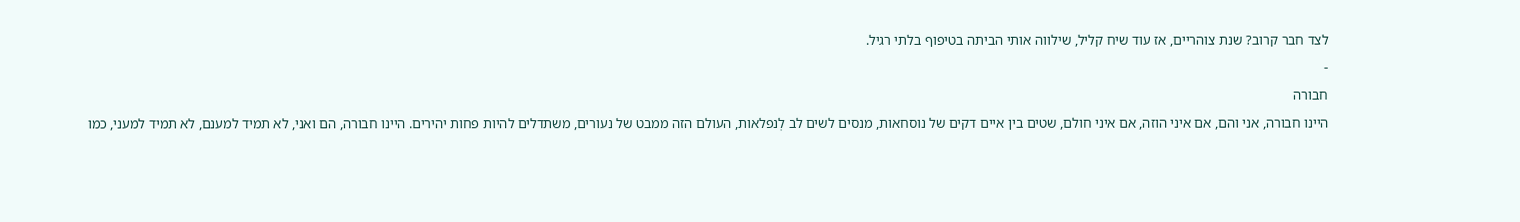לצד חבר קרוב? שנת צוהריים, אז עוד שיח קליל, שילווה אותי הביתה בטיפוף בלתי רגיל.
-
חבורה
היינו חבורה, אני והם, אם איני הוזה, אם איני חולם, שטים בין איים דקים של נוסחאות, מנסים לשים לב לְנפלאות, העולם הזה ממבט של נעורים, משתדלים להיות פחות יהירים. היינו חבורה, הם ואני, לא תמיד למענם, לא תמיד למעני, כמו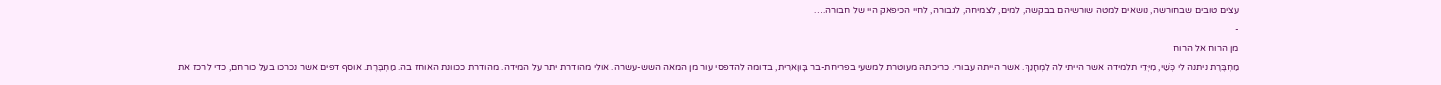עצים טובים שבחורשה, נושאים למטה שורשיהם בבקשה, למים, לצמיחה, לגבורה, לחיי הכיפאק היי של חבורה.…
-
מן הרוח אל הרוח
מַחְבֶּרֶת ניתנה לי כְּשַׁי, מִיְּדֵי תלמידה אשר הייתי לה לִמְחָנֵךְ. אשר הייתה עבורי. כריכתהּ מעוטרת למשעי בפריחת-בר בָּווָארִית, בדומה להדפסי עור מן המאה השש-עשרה. אולי מהודרת יתר על המידה. מהודרת ככוונת האוחז בה. מַחְבֶּרֶת. אוסף דפים אשר נכרכו בעל כורחם, כדי לרכז את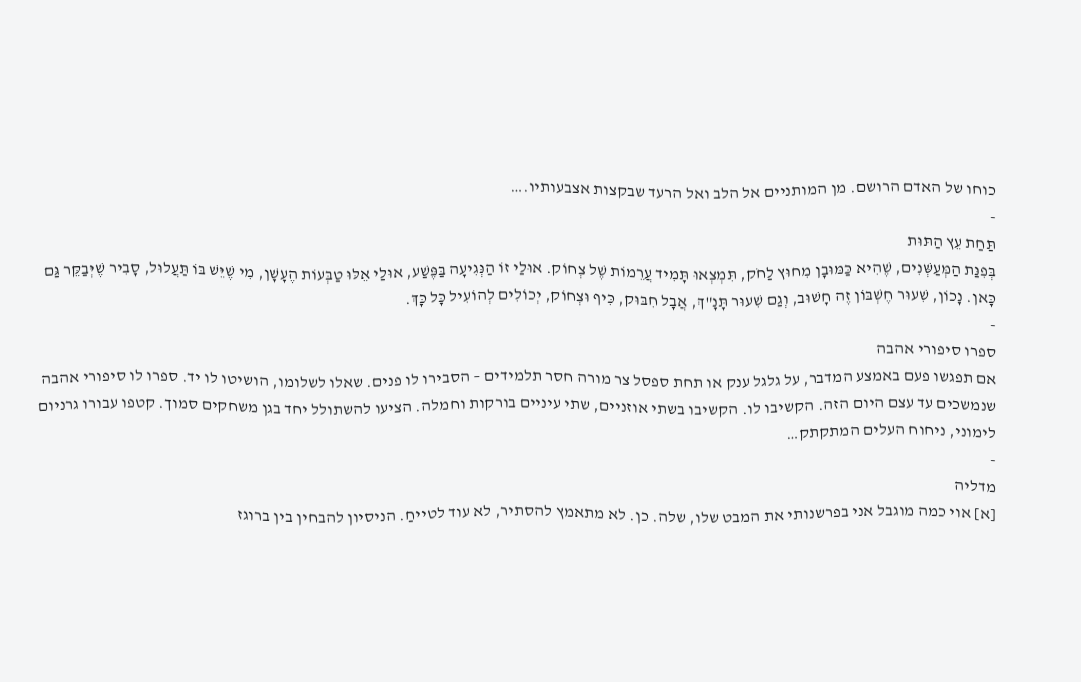כוחו של האדם הרושם. מן המותניים אל הלב ואל הרעד שבקצות אצבעותיו.…
-
תַּחַת עֵץ הַתּוּת
בְּפִנַּת הַמְּעַשְּׁנִים, שֶׁהִיא כַּמּוּבָן מִחוּץ לַחֹק, תִּמְצְאוּ תָּמִיד עֲרֵמוֹת שֶׁל צְחוֹק. אוּלַי זוֹ הַנְּגִיעָה בַּפֶּשַׁע, אוּלַי אֵלּוּ טַבְּעוֹת הֶעָשָׁן, מִי שֶׁיֵּשׁ בּוֹ תַּעֲלוּל, סָבִיר שֶׁיְּבַקֵּר גַּם כָּאן. נָכוֹן, שִׁעוּר חֶשְׁבּוֹן זֶה חָשׁוּב, וְגַם שִׁעוּר תָּנָ"ךְ, אֲבָל חִבּוּק, כִּיף וּצְחוֹק, יְכוֹלִים לְהוֹעִיל כָּל כָּךְ.
-
ספרו סיפורי אהבה
אם תפגשו פעם באמצע המדבר, על גלגל ענק או תחת ספסל צר מורה חסר תלמידים – הסבירו לו פנים. שאלו לשלומו, הושיטו לו יד. ספרו לו סיפורי אהבה שנמשכים עד עצם היום הזה. הקשיבו לו. הקשיבו בשתי אוזניים, שתי עיניים בורקות וחמלה. הציעו להשתולל יחד בגן משחקים סמוך. קטפו עבורו גרניום לימוני, ניחוח העלים המתקתק…
-
מדליה
[א] אוי כמה מוגבל אני בפרשנותי את המבט שלו, שלה. כן. לא מתאמץ להסתיר, לא עוד לטייחַ. הניסיון להבחין בין ברוגז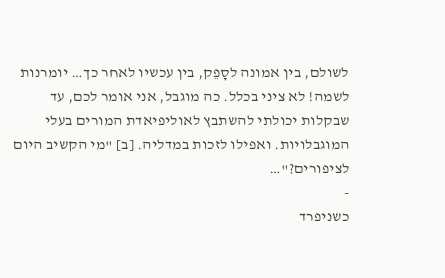לשולם, בין אמונה לסָפֵק, בין עכשיו לאחר כך… יומרנות לשמה! לא ציני בכלל. כה מוגבל, אני אומר לכם, עד שבקלות יכולתי להשתבץ לאוליפיאדת המורים בעלי המוגבלויות. ואפילו לזכות במדליה. [ב] "מי הקשיב היום לציפורים?"…
-
כשניפרד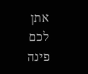אתן לכם פינה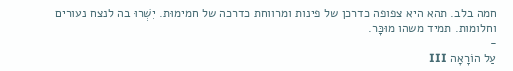חמה בלב. תהא היא צפופה כדרכן של פינות ומרווחת כדרכה של חמימוּת. יִשְׁרוּ בה לנצח נעורים וחלומות. תמיד משהו מוּכָּר.
-
עַל הוֹרָאָה III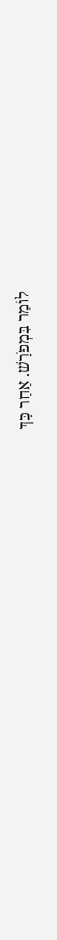לוֹמַר בִּמְפֹרָשׁ. אַחַר כָּךְ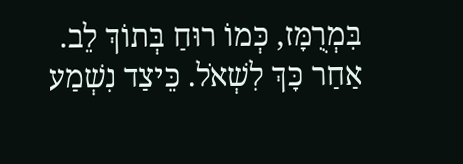בִּמְרֻמָּז, כְּמוֹ רוּחַ בְּתוֹךְ לֵב. אַחַר כָּךְ לִשְׁאֹל. כֵּיצַד נִשְׁמַע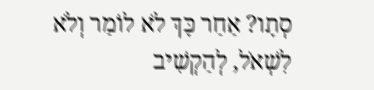סְתָו? אַחַר כָּךְ לֹא לוֹמַר וְלֹא לִשְׁאֹל, לְהַקְשִׁיב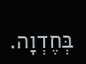בְּחֶדְוָה.